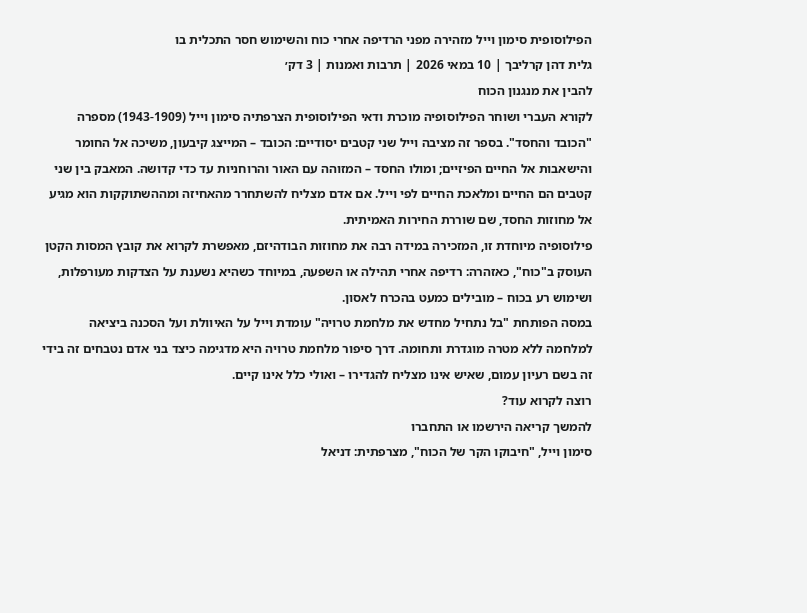הפילוסופית סימון וייל מזהירה מפני הרדיפה אחרי כוח והשימוש חסר התכלית בו
גלית דהן קרליבך | 10 במאי 2026 | תרבות ואמנות | 3 דק׳
להבין את מנגנון הכוח
לקורא העברי ושוחר הפילוסופיה מוכרת ודאי הפילוסופית הצרפתיה סימון וייל (1943-1909) מספרה "הכובד והחסד". בספר זה מציבה וייל שני קטבים יסודיים: הכובד – המייצג קיבעון, משיכה אל החומר והישאבות אל החיים הפיזיים; ומולו החסד – המזוהה עם האור והרוחניות עד כדי קדושה. המאבק בין שני קטבים הם החיים ומלאכת החיים לפי וייל. אם אדם מצליח להשתחרר מהאחיזה ומההשתוקקות הוא מגיע אל מחוזות החסד, שם שוררת החירות האמיתית.
פילוסופיה מיוחדת זו, המזכירה במידה רבה את מחוזות הבודהיזם, מאפשרת לקרוא את קובץ המסות הקטן העוסק ב"כוח", כאזהרה: רדיפה אחרי תהילה או השפעה, במיוחד כשהיא נשענת על הצדקות מעורפלות, ושימוש רע בכוח – מובילים כמעט בהכרח לאסון.
במסה הפותחת "בל נתחיל מחדש את מלחמת טרויה" עומדת וייל על האיוולת ועל הסכנה ביציאה למלחמה ללא מטרה מוגדרת ותחומה. דרך סיפור מלחמת טרויה היא מדגימה כיצד בני אדם נטבחים זה בידי זה בשם רעיון עמום, שאיש אינו מצליח להגדירו – ואולי כלל אינו קיים.
רוצה לקרוא עוד?
להמשך קריאה הירשמו או התחברו
סימון וייל, "חיבוקו הקר של הכוח", מצרפתית: דניאל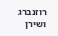רוזנברג ושירן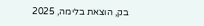בק, הוצאת בלימה, 2025